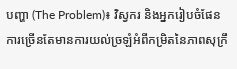បញ្ហា (The Problem)៖ វិស្វករ និងអ្នករៀបចំផែនការច្រើនតែមានការយល់ច្រឡំអំពីកម្រិតនៃភាពសុក្រឹ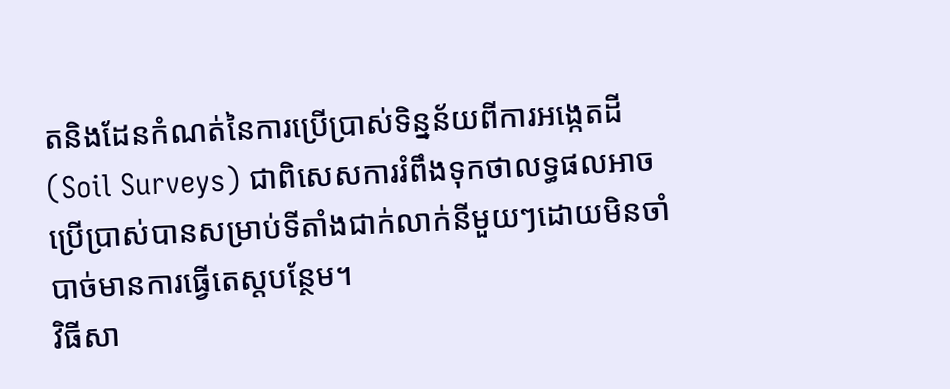តនិងដែនកំណត់នៃការប្រើប្រាស់ទិន្នន័យពីការអង្កេតដី (Soil Surveys) ជាពិសេសការរំពឹងទុកថាលទ្ធផលអាចប្រើប្រាស់បានសម្រាប់ទីតាំងជាក់លាក់នីមួយៗដោយមិនចាំបាច់មានការធ្វើតេស្តបន្ថែម។
វិធីសា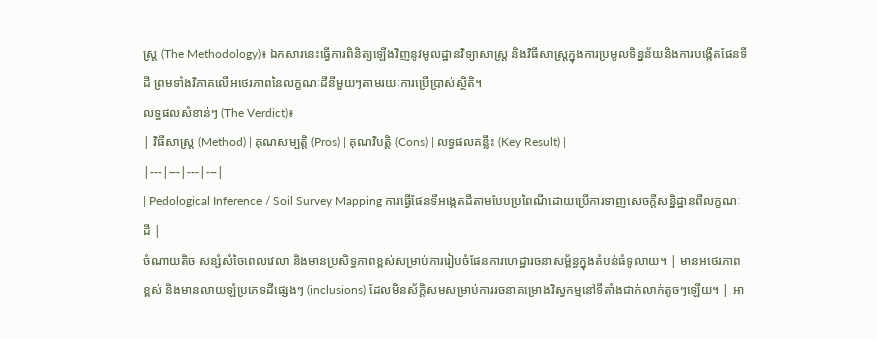ស្ត្រ (The Methodology)៖ ឯកសារនេះធ្វើការពិនិត្យឡើងវិញនូវមូលដ្ឋានវិទ្យាសាស្ត្រ និងវិធីសាស្ត្រក្នុងការប្រមូលទិន្នន័យនិងការបង្កើតផែនទីដី ព្រមទាំងវិភាគលើអថេរភាពនៃលក្ខណៈដីនីមួយៗតាមរយៈការប្រើប្រាស់ស្ថិតិ។
លទ្ធផលសំខាន់ៗ (The Verdict)៖
| វិធីសាស្ត្រ (Method) | គុណសម្បត្តិ (Pros) | គុណវិបត្តិ (Cons) | លទ្ធផលគន្លឹះ (Key Result) |
|---|---|---|---|
| Pedological Inference / Soil Survey Mapping ការធ្វើផែនទីអង្កេតដីតាមបែបប្រពៃណីដោយប្រើការទាញសេចក្តីសន្និដ្ឋានពីលក្ខណៈដី |
ចំណាយតិច សន្សំសំចៃពេលវេលា និងមានប្រសិទ្ធភាពខ្ពស់សម្រាប់ការរៀបចំផែនការហេដ្ឋារចនាសម្ព័ន្ធក្នុងតំបន់ធំទូលាយ។ | មានអថេរភាពខ្ពស់ និងមានលាយឡំប្រភេទដីផ្សេងៗ (inclusions) ដែលមិនស័ក្តិសមសម្រាប់ការរចនាគម្រោងវិស្វកម្មនៅទីតាំងជាក់លាក់តូចៗឡើយ។ | អា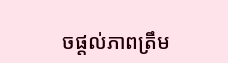ចផ្តល់ភាពត្រឹម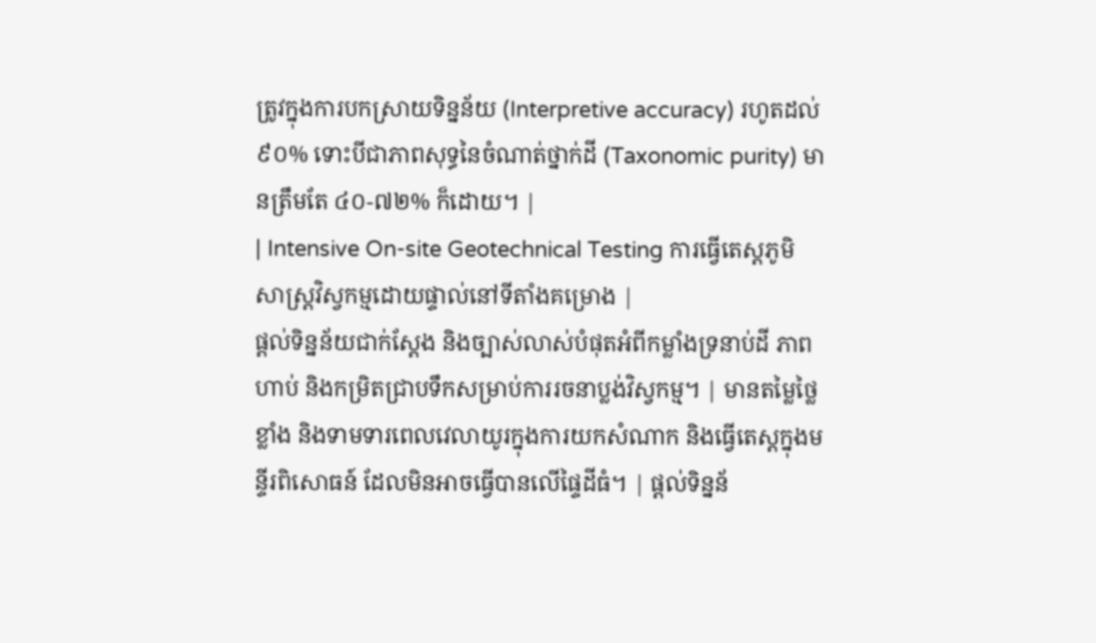ត្រូវក្នុងការបកស្រាយទិន្នន័យ (Interpretive accuracy) រហូតដល់ ៩០% ទោះបីជាភាពសុទ្ធនៃចំណាត់ថ្នាក់ដី (Taxonomic purity) មានត្រឹមតែ ៤០-៧២% ក៏ដោយ។ |
| Intensive On-site Geotechnical Testing ការធ្វើតេស្តភូមិសាស្ត្រវិស្វកម្មដោយផ្ទាល់នៅទីតាំងគម្រោង |
ផ្តល់ទិន្នន័យជាក់ស្តែង និងច្បាស់លាស់បំផុតអំពីកម្លាំងទ្រនាប់ដី ភាពហាប់ និងកម្រិតជ្រាបទឹកសម្រាប់ការរចនាប្លង់វិស្វកម្ម។ | មានតម្លៃថ្លៃខ្លាំង និងទាមទារពេលវេលាយូរក្នុងការយកសំណាក និងធ្វើតេស្តក្នុងមន្ទីរពិសោធន៍ ដែលមិនអាចធ្វើបានលើផ្ទៃដីធំ។ | ផ្តល់ទិន្នន័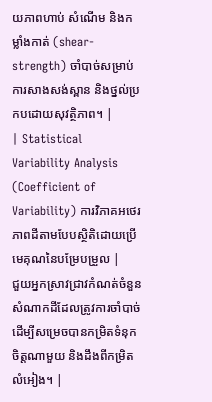យភាពហាប់ សំណើម និងកម្លាំងកាត់ (shear-strength) ចាំបាច់សម្រាប់ការសាងសង់ស្ពាន និងថ្នល់ប្រកបដោយសុវត្ថិភាព។ |
| Statistical Variability Analysis (Coefficient of Variability) ការវិភាគអថេរភាពដីតាមបែបស្ថិតិដោយប្រើមេគុណនៃបម្រែបម្រួល |
ជួយអ្នកស្រាវជ្រាវកំណត់ចំនួនសំណាកដីដែលត្រូវការចាំបាច់ដើម្បីសម្រេចបានកម្រិតទំនុកចិត្តណាមួយ និងដឹងពីកម្រិតលំអៀង។ |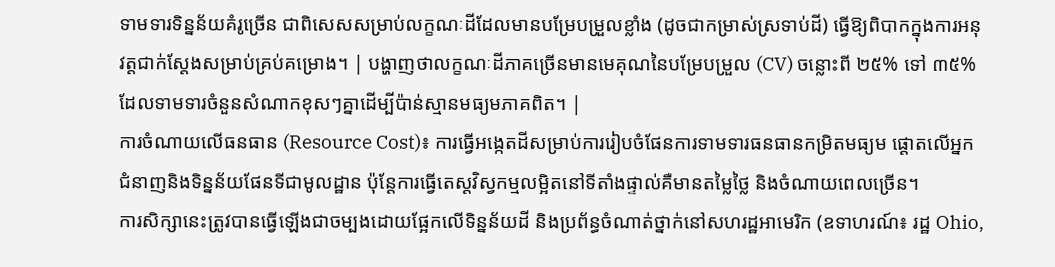ទាមទារទិន្នន័យគំរូច្រើន ជាពិសេសសម្រាប់លក្ខណៈដីដែលមានបម្រែបម្រួលខ្លាំង (ដូចជាកម្រាស់ស្រទាប់ដី) ធ្វើឱ្យពិបាកក្នុងការអនុវត្តជាក់ស្តែងសម្រាប់គ្រប់គម្រោង។ | បង្ហាញថាលក្ខណៈដីភាគច្រើនមានមេគុណនៃបម្រែបម្រួល (CV) ចន្លោះពី ២៥% ទៅ ៣៥% ដែលទាមទារចំនួនសំណាកខុសៗគ្នាដើម្បីប៉ាន់ស្មានមធ្យមភាគពិត។ |
ការចំណាយលើធនធាន (Resource Cost)៖ ការធ្វើអង្កេតដីសម្រាប់ការរៀបចំផែនការទាមទារធនធានកម្រិតមធ្យម ផ្តោតលើអ្នកជំនាញនិងទិន្នន័យផែនទីជាមូលដ្ឋាន ប៉ុន្តែការធ្វើតេស្តវិស្វកម្មលម្អិតនៅទីតាំងផ្ទាល់គឺមានតម្លៃថ្លៃ និងចំណាយពេលច្រើន។
ការសិក្សានេះត្រូវបានធ្វើឡើងជាចម្បងដោយផ្អែកលើទិន្នន័យដី និងប្រព័ន្ធចំណាត់ថ្នាក់នៅសហរដ្ឋអាមេរិក (ឧទាហរណ៍៖ រដ្ឋ Ohio,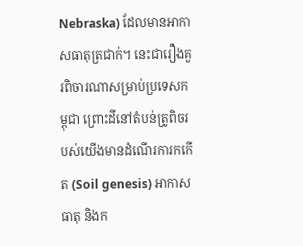Nebraska) ដែលមានអាកាសធាតុត្រជាក់។ នេះជារឿងគួរពិចារណាសម្រាប់ប្រទេសកម្ពុជា ព្រោះដីនៅតំបន់ត្រូពិចរបស់យើងមានដំណើរការកកើត (Soil genesis) អាកាសធាតុ និងក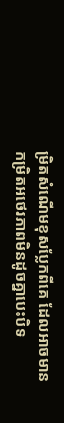ម្រិតសំណើមខុសប្លែកពីគេ ដែលអាចមានកម្រិតអថេរភាពមិនដូចគ្នាបេះបិទ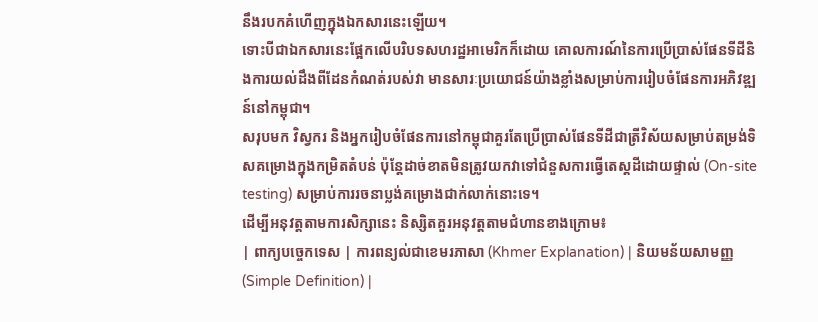នឹងរបកគំហើញក្នុងឯកសារនេះឡើយ។
ទោះបីជាឯកសារនេះផ្អែកលើបរិបទសហរដ្ឋអាមេរិកក៏ដោយ គោលការណ៍នៃការប្រើប្រាស់ផែនទីដីនិងការយល់ដឹងពីដែនកំណត់របស់វា មានសារៈប្រយោជន៍យ៉ាងខ្លាំងសម្រាប់ការរៀបចំផែនការអភិវឌ្ឍន៍នៅកម្ពុជា។
សរុបមក វិស្វករ និងអ្នករៀបចំផែនការនៅកម្ពុជាគួរតែប្រើប្រាស់ផែនទីដីជាត្រីវិស័យសម្រាប់តម្រង់ទិសគម្រោងក្នុងកម្រិតតំបន់ ប៉ុន្តែដាច់ខាតមិនត្រូវយកវាទៅជំនួសការធ្វើតេស្តដីដោយផ្ទាល់ (On-site testing) សម្រាប់ការរចនាប្លង់គម្រោងជាក់លាក់នោះទេ។
ដើម្បីអនុវត្តតាមការសិក្សានេះ និស្សិតគួរអនុវត្តតាមជំហានខាងក្រោម៖
| ពាក្យបច្ចេកទេស | ការពន្យល់ជាខេមរភាសា (Khmer Explanation) | និយមន័យសាមញ្ញ (Simple Definition) |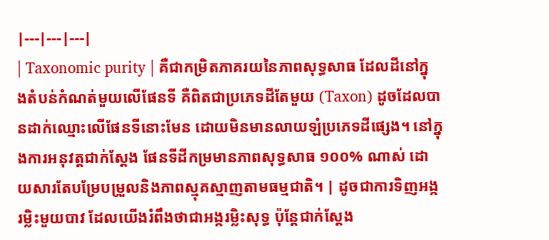|---|---|---|
| Taxonomic purity | គឺជាកម្រិតភាគរយនៃភាពសុទ្ធសាធ ដែលដីនៅក្នុងតំបន់កំណត់មួយលើផែនទី គឺពិតជាប្រភេទដីតែមួយ (Taxon) ដូចដែលបានដាក់ឈ្មោះលើផែនទីនោះមែន ដោយមិនមានលាយឡំប្រភេទដីផ្សេង។ នៅក្នុងការអនុវត្តជាក់ស្តែង ផែនទីដីកម្រមានភាពសុទ្ធសាធ ១០០% ណាស់ ដោយសារតែបម្រែបម្រួលនិងភាពស្មុគស្មាញតាមធម្មជាតិ។ | ដូចជាការទិញអង្ករម្លិះមួយបាវ ដែលយើងរំពឹងថាជាអង្ករម្លិះសុទ្ធ ប៉ុន្តែជាក់ស្តែង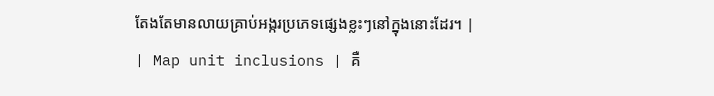តែងតែមានលាយគ្រាប់អង្ករប្រភេទផ្សេងខ្លះៗនៅក្នុងនោះដែរ។ |
| Map unit inclusions | គឺ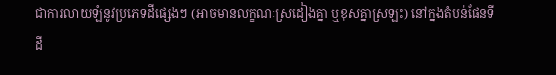ជាការលាយឡំនូវប្រភេទដីផ្សេងៗ (អាចមានលក្ខណៈស្រដៀងគ្នា ឬខុសគ្នាស្រឡះ) នៅក្នងតំបន់ផែនទីដី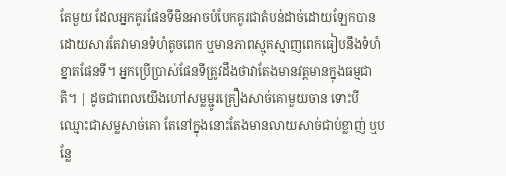តែមួយ ដែលអ្នកគូរផែនទីមិនអាចបំបែកគូរជាតំបន់ដាច់ដោយឡែកបាន ដោយសារតែវាមានទំហំតូចពេក ឬមានភាពស្មុគស្មាញពេកធៀបនឹងទំហំខ្នាតផែនទី។ អ្នកប្រើប្រាស់ផែនទីត្រូវដឹងថាវាតែងមានវត្តមានក្នុងធម្មជាតិ។ | ដូចជាពេលយើងហៅសម្លម្ជូរគ្រឿងសាច់គោមួយចាន ទោះបីឈ្មោះជាសម្លសាច់គោ តែនៅក្នុងនោះតែងមានលាយសាច់ជាប់ខ្លាញ់ ឬបន្លែ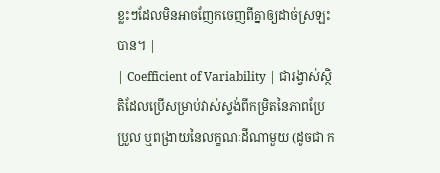ខ្លះៗដែលមិនអាចញែកចេញពីគ្នាឲ្យដាច់ស្រឡះបាន។ |
| Coefficient of Variability | ជារង្វាស់ស្ថិតិដែលប្រើសម្រាប់វាស់ស្ទង់ពីកម្រិតនៃភាពប្រែប្រួល ឬពង្រាយនៃលក្ខណៈដីណាមួយ (ដូចជា ក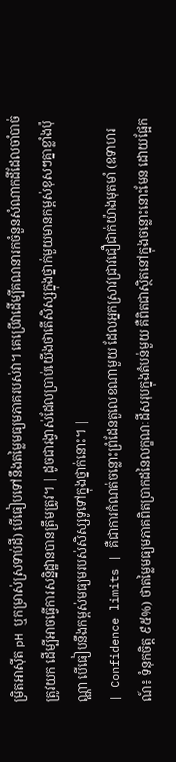ម្រិតអាស៊ីត pH ឬកម្រាស់ស្រទាប់ដី) បើធៀបទៅនឹងតម្លៃមធ្យមភាគរបស់វា។ គេប្រើវាដើម្បីគណនារកចំនួនសំណាកដីដែលចាំបាច់ត្រូវយក ដើម្បីអាចធ្វើការសន្និដ្ឋានបានត្រឹមត្រូវ។ | ដូចជារង្វាស់ដែលប្រាប់យើងថាតើសិស្សក្នុងថ្នាក់មួយមានកម្ពស់ខុសៗគ្នាខ្លាំងប៉ុណ្ណា បើធៀបនឹងកម្ពស់មធ្យមរបស់សិស្សទូទៅក្នុងថ្នាក់នោះ។ |
| Confidence limits | គឺជាការកំណត់ចន្លោះព្រំដែនតួលេខណាមួយ ដែលអ្នកស្រាវជ្រាវជឿជាក់យ៉ាងមុតមាំ (ឧទាហរណ៍៖ ទំនុកចិត្ត ៩៥%) ថាតម្លៃមធ្យមភាគពិតប្រាកដនៃលក្ខណៈដីសរុបក្នុងតំបន់មួយ គឺពិតជាស្ថិតនៅក្នុងចន្លោះនោះមែន ដោយផ្អែក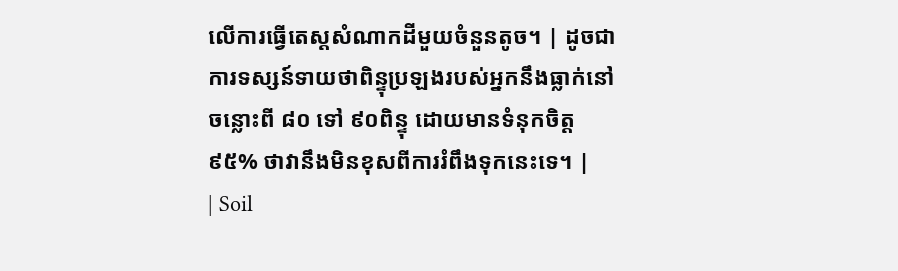លើការធ្វើតេស្តសំណាកដីមួយចំនួនតូច។ | ដូចជាការទស្សន៍ទាយថាពិន្ទុប្រឡងរបស់អ្នកនឹងធ្លាក់នៅចន្លោះពី ៨០ ទៅ ៩០ពិន្ទុ ដោយមានទំនុកចិត្ត ៩៥% ថាវានឹងមិនខុសពីការរំពឹងទុកនេះទេ។ |
| Soil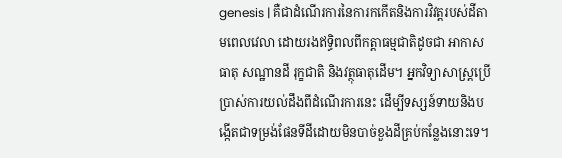genesis | គឺជាដំណើរការនៃការកកើតនិងការវិវត្តរបស់ដីតាមពេលវេលា ដោយរងឥទ្ធិពលពីកត្តាធម្មជាតិដូចជា អាកាសធាតុ សណ្ឋានដី រុក្ខជាតិ និងវត្ថុធាតុដើម។ អ្នកវិទ្យាសាស្ត្រប្រើប្រាស់ការយល់ដឹងពីដំណើរការនេះ ដើម្បីទស្សន៍ទាយនិងបង្កើតជាទម្រង់ផែនទីដីដោយមិនបាច់ខួងដីគ្រប់កន្លែងនោះទេ។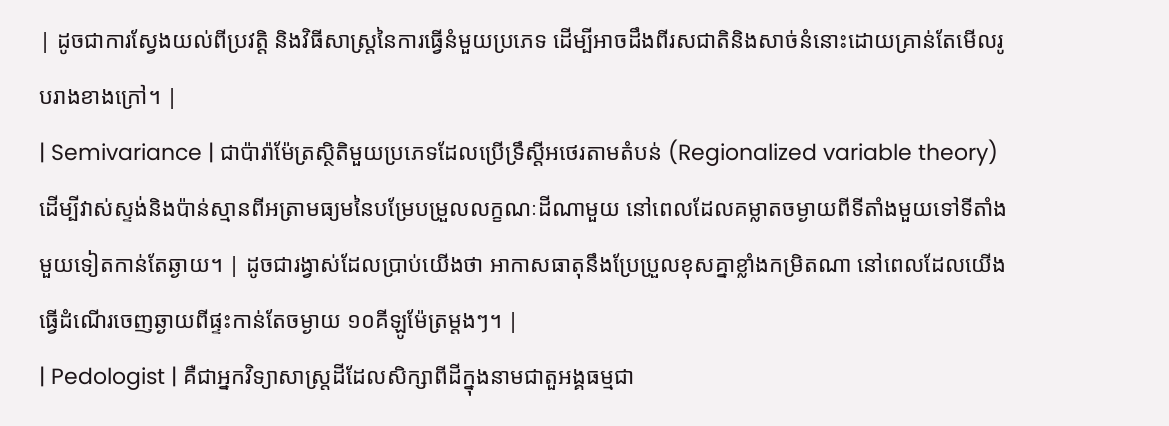| ដូចជាការស្វែងយល់ពីប្រវត្តិ និងវិធីសាស្ត្រនៃការធ្វើនំមួយប្រភេទ ដើម្បីអាចដឹងពីរសជាតិនិងសាច់នំនោះដោយគ្រាន់តែមើលរូបរាងខាងក្រៅ។ |
| Semivariance | ជាប៉ារ៉ាម៉ែត្រស្ថិតិមួយប្រភេទដែលប្រើទ្រឹស្តីអថេរតាមតំបន់ (Regionalized variable theory) ដើម្បីវាស់ស្ទង់និងប៉ាន់ស្មានពីអត្រាមធ្យមនៃបម្រែបម្រួលលក្ខណៈដីណាមួយ នៅពេលដែលគម្លាតចម្ងាយពីទីតាំងមួយទៅទីតាំងមួយទៀតកាន់តែឆ្ងាយ។ | ដូចជារង្វាស់ដែលប្រាប់យើងថា អាកាសធាតុនឹងប្រែប្រួលខុសគ្នាខ្លាំងកម្រិតណា នៅពេលដែលយើងធ្វើដំណើរចេញឆ្ងាយពីផ្ទះកាន់តែចម្ងាយ ១០គីឡូម៉ែត្រម្តងៗ។ |
| Pedologist | គឺជាអ្នកវិទ្យាសាស្ត្រដីដែលសិក្សាពីដីក្នុងនាមជាតួអង្គធម្មជា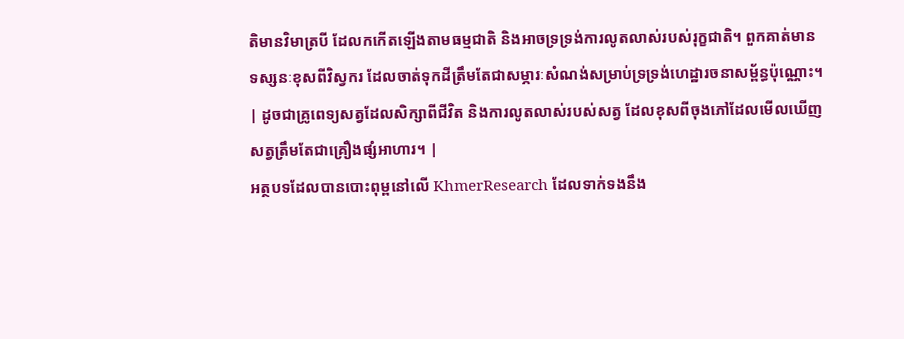តិមានវិមាត្របី ដែលកកើតឡើងតាមធម្មជាតិ និងអាចទ្រទ្រង់ការលូតលាស់របស់រុក្ខជាតិ។ ពួកគាត់មានទស្សនៈខុសពីវិស្វករ ដែលចាត់ទុកដីត្រឹមតែជាសម្ភារៈសំណង់សម្រាប់ទ្រទ្រង់ហេដ្ឋារចនាសម្ព័ន្ធប៉ុណ្ណោះ។ | ដូចជាគ្រូពេទ្យសត្វដែលសិក្សាពីជីវិត និងការលូតលាស់របស់សត្វ ដែលខុសពីចុងភៅដែលមើលឃើញសត្វត្រឹមតែជាគ្រឿងផ្សំអាហារ។ |
អត្ថបទដែលបានបោះពុម្ពនៅលើ KhmerResearch ដែលទាក់ទងនឹង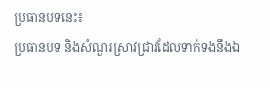ប្រធានបទនេះ៖
ប្រធានបទ និងសំណួរស្រាវជ្រាវដែលទាក់ទងនឹងឯ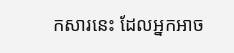កសារនេះ ដែលអ្នកអាច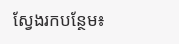ស្វែងរកបន្ថែម៖